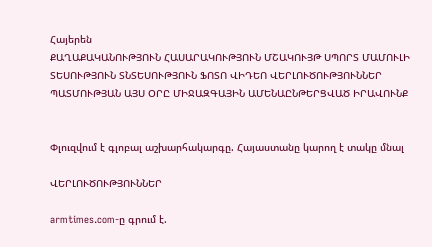Հայերեն
ՔԱՂԱՔԱԿԱՆՈՒԹՅՈՒՆ ՀԱՍԱՐԱԿՈՒԹՅՈՒՆ ՄՇԱԿՈՒՅԹ ՍՊՈՐՏ ՄԱՄՈՒԼԻ ՏԵՍՈՒԹՅՈՒՆ ՏՆՏԵՍՈՒԹՅՈՒՆ ՖՈՏՈ ՎԻԴԵՈ ՎԵՐԼՈՒԾՈՒԹՅՈՒՆՆԵՐ ՊԱՏՄՈՒԹՅԱՆ ԱՅՍ ՕՐԸ ՄԻՋԱԶԳԱՅԻՆ ԱՄԵՆԱԸՆԹԵՐՑՎԱԾ ԻՐԱՎՈՒՆՔ


Փլուզվում է գլոբալ աշխարհակարգը. Հայաստանը կարող է տակը մնալ

ՎԵՐԼՈՒԾՈՒԹՅՈՒՆՆԵՐ

armtimes.com-ը գրում է.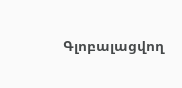Գլոբալացվող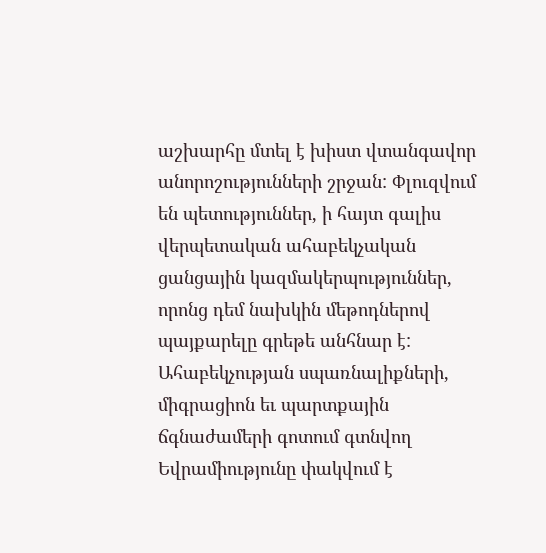աշխարհը մտել է խիստ վտանգավոր անորոշությունների շրջան: Փլուզվում են պետություններ, ի հայտ գալիս վերպետական ահաբեկչական ցանցային կազմակերպություններ, որոնց դեմ նախկին մեթոդներով պայքարելը գրեթե անհնար է: Ահաբեկչության սպառնալիքների, միգրացիոն եւ պարտքային ճգնաժամերի գոտում գտնվող Եվրամիությունը փակվում է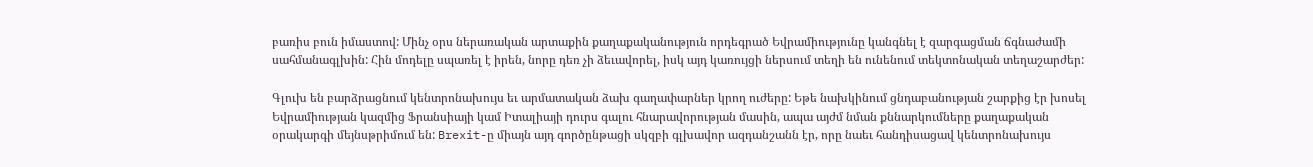բառիս բուն իմաստով: Մինչ օրս ներառական արտաքին քաղաքականություն որդեգրած Եվրամիությունը կանգնել է զարգացման ճգնաժամի սահմանագլխին: Հին մոդելը սպառել է իրեն, նորը դեռ չի ձեւավորել, իսկ այդ կառույցի ներսում տեղի են ունենում տեկտոնական տեղաշարժեր:

Գլուխ են բարձրացնում կենտրոնախույս եւ արմատական ձախ գաղափարներ կրող ուժերը: Եթե նախկինում ցնդաբանության շարքից էր խոսել Եվրամիության կազմից Ֆրանսիայի կամ Իտալիայի դուրս գալու հնարավորության մասին, ապա այժմ նման քննարկումները քաղաքական օրակարգի մեյնսթրիմում են: Brexit-ը միայն այդ գործընթացի սկզբի գլխավոր ազդանշանն էր, որը նաեւ հանդիսացավ կենտրոնախույս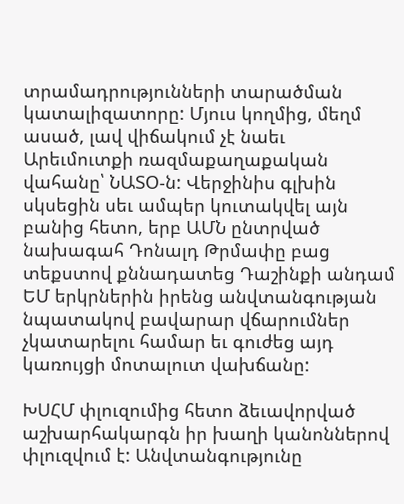տրամադրությունների տարածման կատալիզատորը: Մյուս կողմից, մեղմ ասած, լավ վիճակում չէ նաեւ Արեւմուտքի ռազմաքաղաքական վահանը՝ ՆԱՏՕ-ն: Վերջինիս գլխին սկսեցին սեւ ամպեր կուտակվել այն բանից հետո, երբ ԱՄՆ ընտրված նախագահ Դոնալդ Թրմափը բաց տեքստով քննադատեց Դաշինքի անդամ ԵՄ երկրներին իրենց անվտանգության նպատակով բավարար վճարումներ չկատարելու համար եւ գուժեց այդ կառույցի մոտալուտ վախճանը:

ԽՍՀՄ փլուզումից հետո ձեւավորված աշխարհակարգն իր խաղի կանոններով փլուզվում է: Անվտանգությունը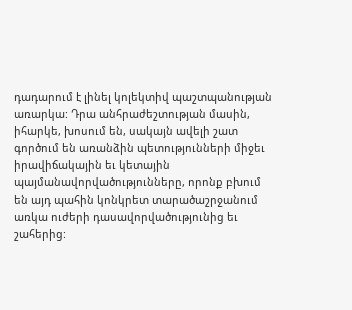դադարում է լինել կոլեկտիվ պաշտպանության առարկա: Դրա անհրաժեշտության մասին, իհարկե, խոսում են, սակայն ավելի շատ գործում են առանձին պետությունների միջեւ իրավիճակային եւ կետային պայմանավորվածությունները, որոնք բխում են այդ պահին կոնկրետ տարածաշրջանում առկա ուժերի դասավորվածությունից եւ շահերից: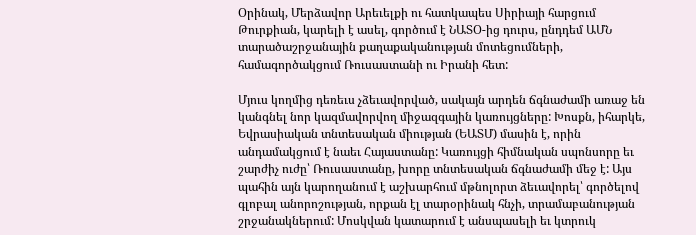Օրինակ, Մերձավոր Արեւելքի ու հատկապես Սիրիայի հարցում Թուրքիան, կարելի է ասել, գործում է ՆԱՏՕ-ից դուրս, ընդդեմ ԱՄՆ տարածաշրջանային քաղաքականության մոտեցումների, համագործակցում Ռուսաստանի ու Իրանի հետ:

Մյուս կողմից դեռեւս չձեւավորված, սակայն արդեն ճգնաժամի առաջ են կանգնել նոր կազմավորվող միջազգային կառույցները: Խոսքն, իհարկե, Եվրասիական տնտեսական միության (ԵԱՏՄ) մասին է, որին անդամակցում է նաեւ Հայաստանը: Կառույցի հիմնական սպոնսորը եւ շարժիչ ուժը՝ Ռուսաստանը, խորը տնտեսական ճգնաժամի մեջ է: Այս պահին այն կարողանում է աշխարհում մթնոլորտ ձեւավորել՝ գործելով գլոբալ անորոշության, որքան էլ տարօրինակ հնչի, տրամաբանության շրջանակներում: Մոսկվան կատարում է անսպասելի եւ կտրուկ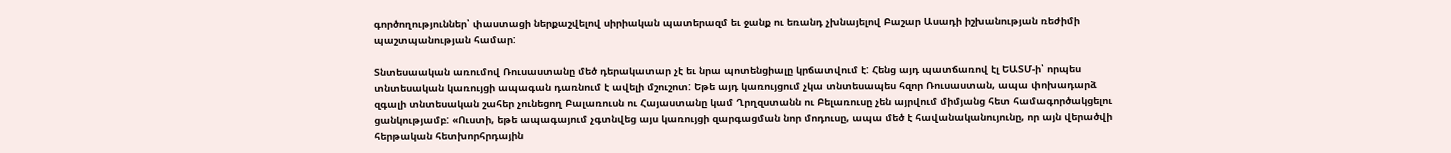գործողություններ՝ փաստացի ներքաշվելով սիրիական պատերազմ եւ ջանք ու եռանդ չխնայելով Բաշար Ասադի իշխանության ռեժիմի պաշտպանության համար:

Տնտեսաական առումով Ռուսաստանը մեծ դերակատար չէ եւ նրա պոտենցիալը կրճատվում է: Հենց այդ պատճառով էլ ԵԱՏՄ-ի՝ որպես տնտեսական կառույցի ապագան դառնում է ավելի մշուշոտ: Եթե այդ կառույցում չկա տնտեսապես հզոր Ռուսաստան, ապա փոխադարձ զգալի տնտեսական շահեր չունեցող Բալառուսն ու Հայաստանը կամ Ղրղզստանն ու Բելառուսը չեն այրվում միմյանց հետ համագործակցելու ցանկությամբ: «Ուստի, եթե ապագայում չգտնվեց այս կառույցի զարգացման նոր մոդուսը, ապա մեծ է հավանականույունը, որ այն վերածվի հերթական հետխորհրդային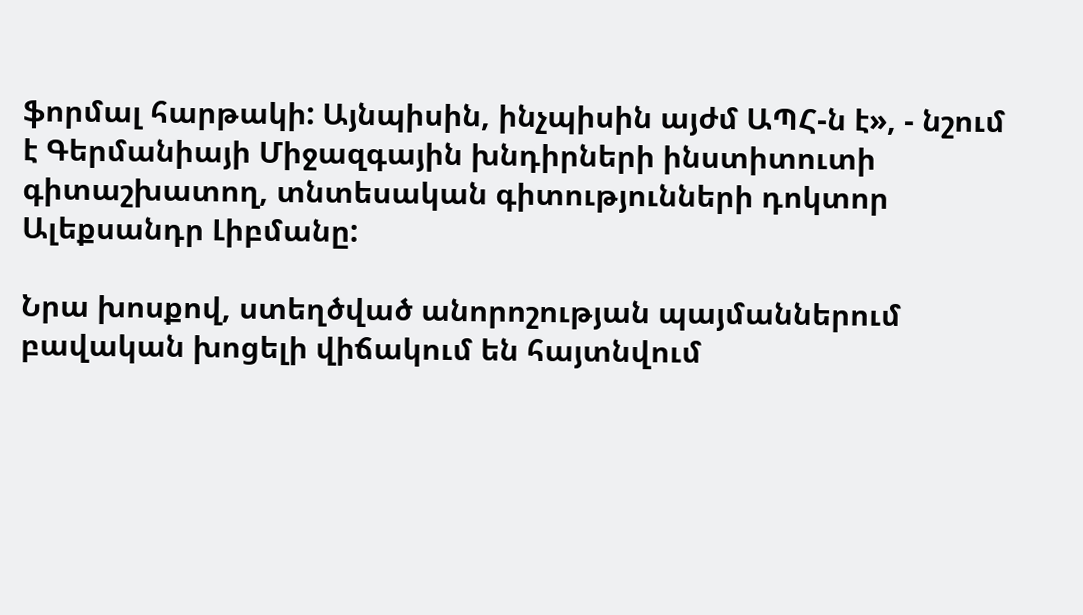ֆորմալ հարթակի: Այնպիսին, ինչպիսին այժմ ԱՊՀ-ն է», - նշում է Գերմանիայի Միջազգային խնդիրների ինստիտուտի գիտաշխատող, տնտեսական գիտությունների դոկտոր Ալեքսանդր Լիբմանը:

Նրա խոսքով, ստեղծված անորոշության պայմաններում բավական խոցելի վիճակում են հայտնվում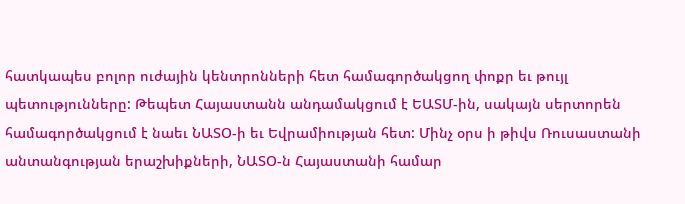հատկապես բոլոր ուժային կենտրոնների հետ համագործակցող փոքր եւ թույլ պետությունները: Թեպետ Հայաստանն անդամակցում է ԵԱՏՄ-ին, սակայն սերտորեն համագործակցում է նաեւ ՆԱՏՕ-ի եւ Եվրամիության հետ: Մինչ օրս ի թիվս Ռուսաստանի անտանգության երաշխիքների, ՆԱՏՕ-ն Հայաստանի համար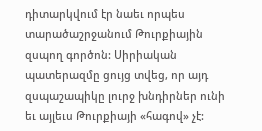դիտարկվում էր նաեւ որպես տարածաշրջանում Թուրքիային զսպող գործոն: Սիրիական պատերազմը ցույց տվեց, որ այդ զսպաշապիկը լուրջ խնդիրներ ունի եւ այլեւս Թուրքիայի «հագով» չէ: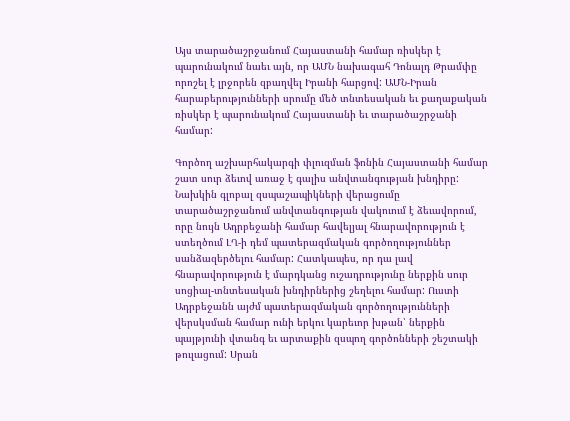Այս տարածաշրջանում Հայաստանի համար ռիսկեր է պարունակում նաեւ այն, որ ԱՄՆ նախագահ Դոնալդ Թրամփը որոշել է լրջորեն զբաղվել Իրանի հարցով: ԱՄՆ-Իրան հարաբերությունների սրումը մեծ տնտեսական եւ քաղաքական ռիսկեր է պարունակում Հայաստանի եւ տարածաշրջանի համար:

Գործող աշխարհակարգի փլուզման ֆոնին Հայաստանի համար շատ սուր ձեւով առաջ է գալիս անվտանգության խնդիրը: Նախկին գլոբալ զսպաշապիկների վերացումը տարածաշրջանում անվտանգության վակուում է ձեւավորում, որը նույն Ադրբեջանի համար հավելյալ հնարավորություն է ստեղծում ԼՂ-ի դեմ պատերազմական գործողություններ սանձազերծելու համար: Հատկապես, որ դա լավ հնարավորություն է մարդկանց ուշադրությունը ներքին սուր սոցիալ-տնտեսական խնդիրներից շեղելու համար: Ուստի Ադրբեջանն այժմ պատերազմական գործողությունների վերսկսման համար ունի երկու կարեւոր խթան՝ ներքին պայթյունի վտանգ եւ արտաքին զսպող գործոնների շեշտակի թուլացում: Սրան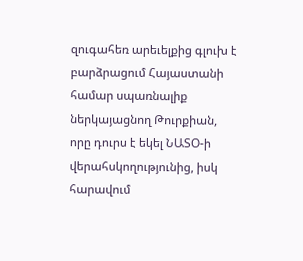զուգահեռ արեւելքից գլուխ է բարձրացում Հայաստանի համար սպառնալիք ներկայացնող Թուրքիան, որը դուրս է եկել ՆԱՏՕ-ի վերահսկողությունից, իսկ հարավում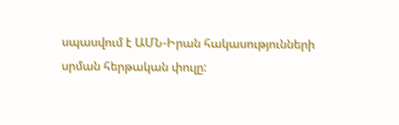սպասվում է ԱՄՆ-Իրան հակասությունների սրման հերթական փուլը: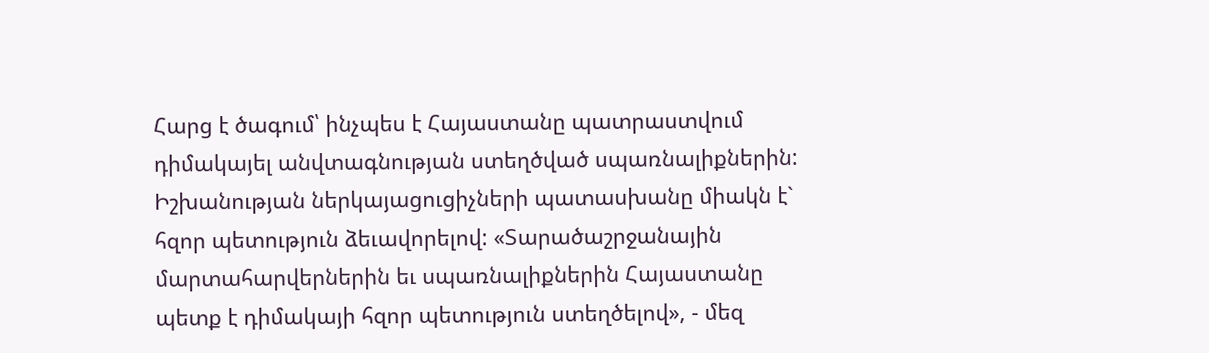Հարց է ծագում՝ ինչպես է Հայաստանը պատրաստվում դիմակայել անվտագնության ստեղծված սպառնալիքներին: Իշխանության ներկայացուցիչների պատասխանը միակն է` հզոր պետություն ձեւավորելով: «Տարածաշրջանային մարտահարվերներին եւ սպառնալիքներին Հայաստանը պետք է դիմակայի հզոր պետություն ստեղծելով», - մեզ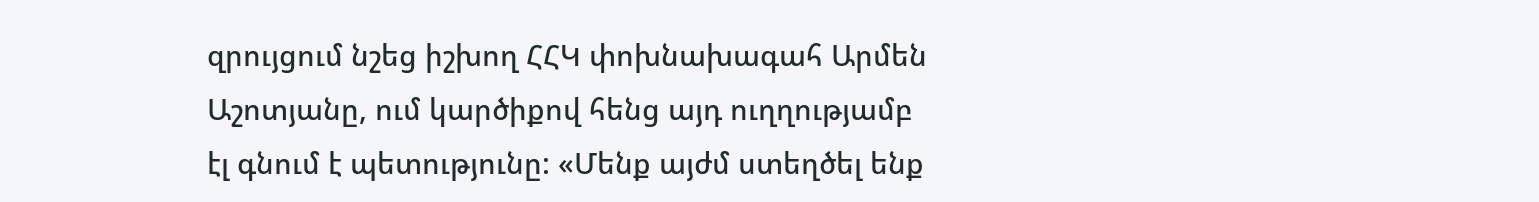զրույցում նշեց իշխող ՀՀԿ փոխնախագահ Արմեն Աշոտյանը, ում կարծիքով հենց այդ ուղղությամբ էլ գնում է պետությունը: «Մենք այժմ ստեղծել ենք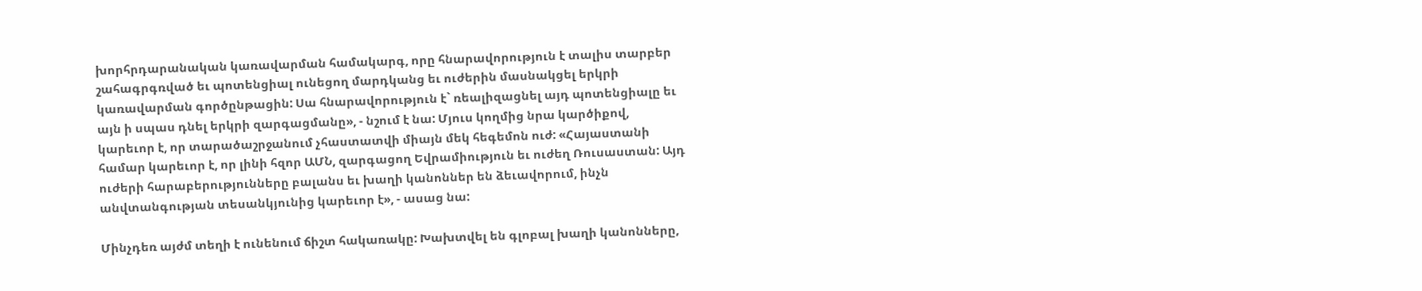խորհրդարանական կառավարման համակարգ, որը հնարավորություն է տալիս տարբեր շահագրգռված եւ պոտենցիալ ունեցող մարդկանց եւ ուժերին մասնակցել երկրի կառավարման գործընթացին: Սա հնարավորություն է` ռեալիզացնել այդ պոտենցիալը եւ այն ի սպաս դնել երկրի զարգացմանը», - նշում է նա: Մյուս կողմից նրա կարծիքով, կարեւոր է, որ տարածաշրջանում չհաստատվի միայն մեկ հեգեմոն ուժ: «Հայաստանի համար կարեւոր է, որ լինի հզոր ԱՄՆ, զարգացող Եվրամիություն եւ ուժեղ Ռուսաստան: Այդ ուժերի հարաբերությունները բալանս եւ խաղի կանոններ են ձեւավորում, ինչն անվտանգության տեսանկյունից կարեւոր է», - ասաց նա:

Մինչդեռ այժմ տեղի է ունենում ճիշտ հակառակը: Խախտվել են գլոբալ խաղի կանոնները,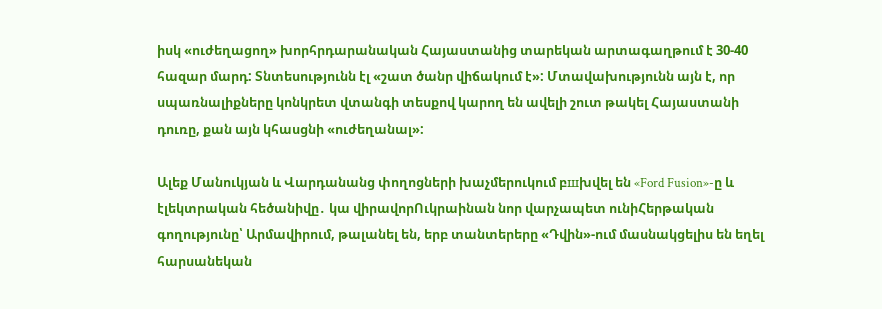իսկ «ուժեղացող» խորհրդարանական Հայաստանից տարեկան արտագաղթում է 30-40 հազար մարդ: Տնտեսությունն էլ «շատ ծանր վիճակում է»: Մտավախությունն այն է, որ սպառնալիքները կոնկրետ վտանգի տեսքով կարող են ավելի շուտ թակել Հայաստանի դուռը, քան այն կհասցնի «ուժեղանալ»:

Ալեք Մանուկյան և Վարդանանց փողոցների խաչմերուկում բшխվել են «Ford Fusion»-ը և էլեկտրական հեծանիվը․ կա վիրավորՈւկրաինան նոր վարչապետ ունիՀերթական գողությունը՝ Արմավիրում, թալանել են, երբ տանտերերը «Դվին»-ում մասնակցելիս են եղել հարսանեկան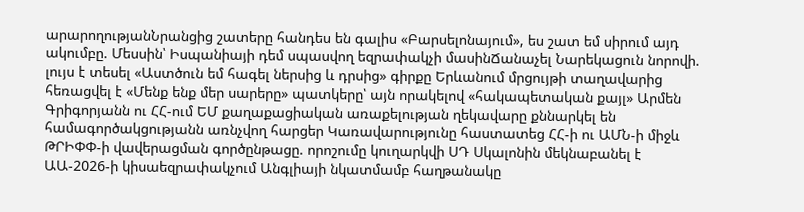արարողությանՆրանցից շատերը հանդես են գալիս «Բարսելոնայում», ես շատ եմ սիրում այդ ակումբը. Մեսսին՝ Իսպանիայի դեմ սպասվող եզրափակչի մասինՃանաչել Նարեկացուն նորովի. լույս է տեսել «Աստծուն եմ հագել ներսից և դրսից» գիրքը Երևանում մրցույթի տաղավարից հեռացվել է «Մենք ենք մեր սարերը» պատկերը՝ այն որակելով «հակապետական քայլ» Արմեն Գրիգորյանն ու ՀՀ-ում ԵՄ քաղաքացիական առաքելության ղեկավարը քննարկել են համագործակցությանն առնչվող հարցեր Կառավարությունը հաստատեց ՀՀ-ի ու ԱՄՆ-ի միջև ԹՐԻՓՓ-ի վավերացման գործընթացը. որոշումը կուղարկվի ՍԴ Սկալոնին մեկնաբանել է ԱԱ-2026-ի կիսաեզրափակչում Անգլիայի նկատմամբ հաղթանակը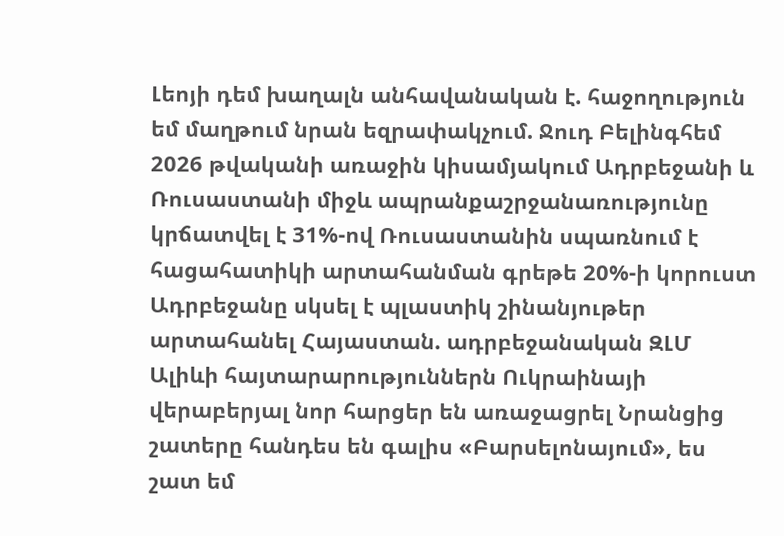Լեոյի դեմ խաղալն անհավանական է. հաջողություն եմ մաղթում նրան եզրափակչում. Ջուդ Բելինգհեմ 2026 թվականի առաջին կիսամյակում Ադրբեջանի և Ռուսաստանի միջև ապրանքաշրջանառությունը կրճատվել է 31%-ով Ռուսաստանին սպառնում է հացահատիկի արտահանման գրեթե 20%-ի կորուստ Ադրբեջանը սկսել է պլաստիկ շինանյութեր արտահանել Հայաստան. ադրբեջանական ԶԼՄ Ալիևի հայտարարություններն Ուկրաինայի վերաբերյալ նոր հարցեր են առաջացրել Նրանցից շատերը հանդես են գալիս «Բարսելոնայում», ես շատ եմ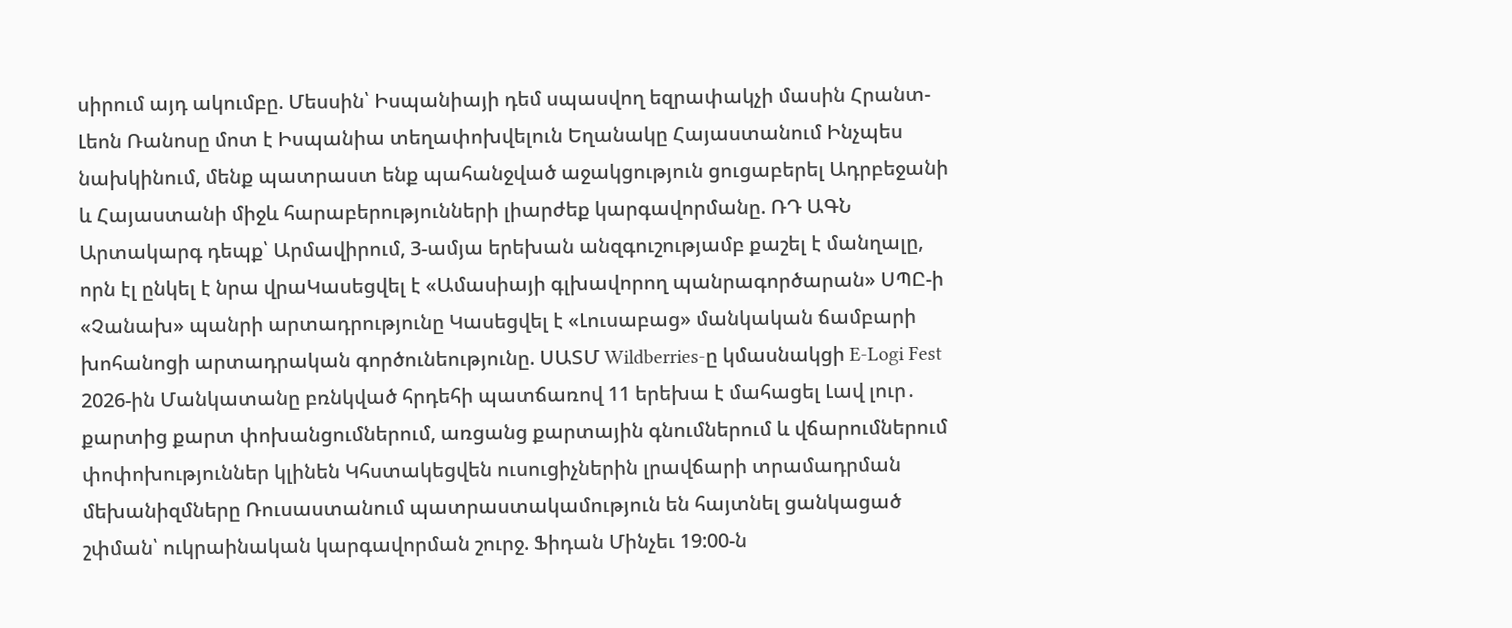սիրում այդ ակումբը. Մեսսին՝ Իսպանիայի դեմ սպասվող եզրափակչի մասին Հրանտ-Լեոն Ռանոսը մոտ է Իսպանիա տեղափոխվելուն Եղանակը Հայաստանում Ինչպես նախկինում, մենք պատրաստ ենք պահանջված աջակցություն ցուցաբերել Ադրբեջանի և Հայաստանի միջև հարաբերությունների լիարժեք կարգավորմանը. ՌԴ ԱԳՆ Արտակարգ դեպք՝ Արմավիրում, 3-ամյա երեխան անզգուշությամբ քաշել է մանղալը, որն էլ ընկել է նրա վրաԿասեցվել է «Ամասիայի գլխավորող պանրագործարան» ՍՊԸ-ի «Չանախ» պանրի արտադրությունը Կասեցվել է «Լուսաբաց» մանկական ճամբարի խոհանոցի արտադրական գործունեությունը. ՍԱՏՄ Wildberries-ը կմասնակցի E-Logi Fest 2026-ին Մանկատանը բռնկված հրդեհի պատճառով 11 երեխա է մահացել Լավ լուր․ քարտից քարտ փոխանցումներում, առցանց քարտային գնումներում և վճարումներում փոփոխություններ կլինեն Կհստակեցվեն ուսուցիչներին լրավճարի տրամադրման մեխանիզմները Ռուսաստանում պատրաստակամություն են հայտնել ցանկացած շփման՝ ուկրաինական կարգավորման շուրջ. Ֆիդան Մինչեւ 19:00-ն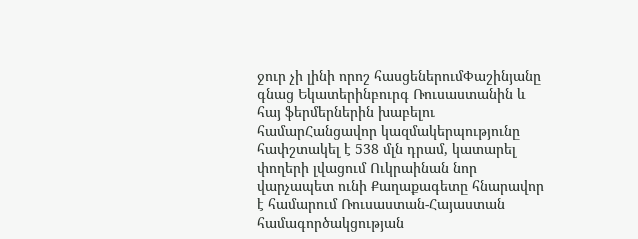ջուր չի լինի որոշ հասցեներումՓաշինյանը գնաց Եկատերինբուրգ Ռուսաստանին և հայ ֆերմերներին խաբելու համարՀանցավոր կազմակերպությունը հափշտակել է 538 մլն դրամ, կատարել փողերի լվացում Ուկրաինան նոր վարչապետ ունի Քաղաքագետը հնարավոր է համարում Ռուսաստան-Հայաստան համագործակցության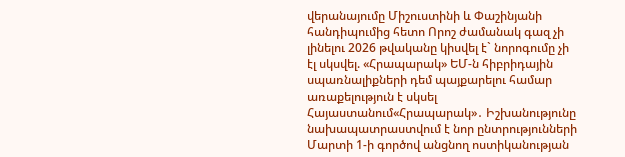վերանայումը Միշուստինի և Փաշինյանի հանդիպումից հետո Որոշ ժամանակ գազ չի լինելու 2026 թվականը կիսվել է` նորոգումը չի էլ սկսվել. «Հրապարակ» ԵՄ-ն հիբրիդային սպառնալիքների դեմ պայքարելու համար առաքելություն է սկսել Հայաստանում«Հրապարակ»․ Իշխանությունը նախապատրաստվում է նոր ընտրությունների Մարտի 1-ի գործով անցնող ոստիկանության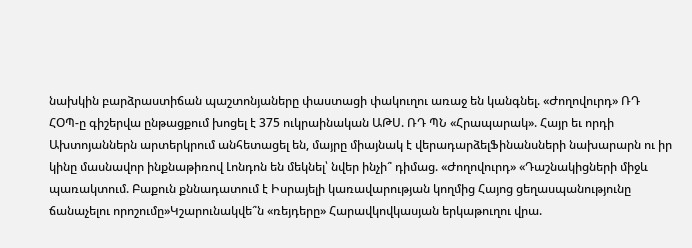նախկին բարձրաստիճան պաշտոնյաները փաստացի փակուղու առաջ են կանգնել. «Ժողովուրդ» ՌԴ ՀՕՊ-ը գիշերվա ընթացքում խոցել է 375 ուկրաինական ԱԹՍ. ՌԴ ՊՆ «Հրապարակ». Հայր եւ որդի Ախտոյաններն արտերկրում անհետացել են, մայրը միայնակ է վերադարձելՖինանսների նախարարն ու իր կինը մասնավոր ինքնաթիռով Լոնդոն են մեկնել՝ նվեր ինչի՞ դիմաց. «Ժողովուրդ» «Դաշնակիցների միջև պառակտում. Բաքուն քննադատում է Իսրայելի կառավարության կողմից Հայոց ցեղասպանությունը ճանաչելու որոշումը»Կշարունակվե՞ն «ռեյդերը» Հարավկովկասյան երկաթուղու վրա.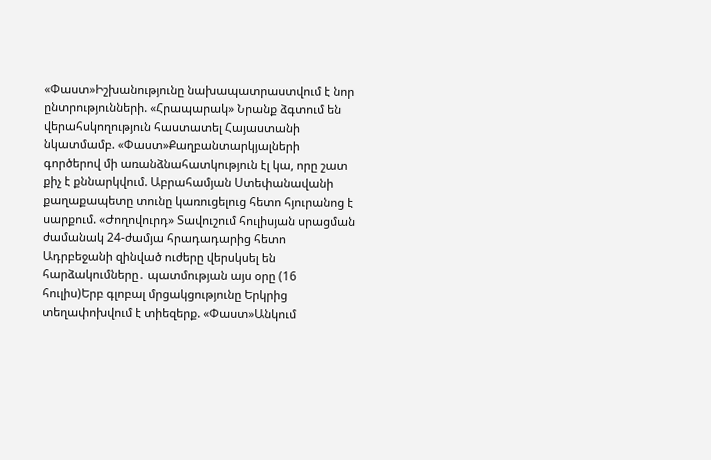«Փաստ»Իշխանությունը նախապատրաստվում է նոր ընտրությունների. «Հրապարակ» Նրանք ձգտում են վերահսկողություն հաստատել Հայաստանի նկատմամբ. «Փաստ»Քաղբանտարկյալների գործերով մի առանձնահատկություն էլ կա, որը շատ քիչ է քննարկվում. Աբրահամյան Ստեփանավանի քաղաքապետը տունը կառուցելուց հետո հյուրանոց է սարքում. «Ժողովուրդ» Տավուշում հուլիսյան սրացման ժամանակ 24-ժամյա հրադադարից հետո Ադրբեջանի զինված ուժերը վերսկսել են հարձակումները․ պատմության այս օրը (16 հուլիս)Երբ գլոբալ մրցակցությունը Երկրից տեղափոխվում է տիեզերք. «Փաստ»Անկում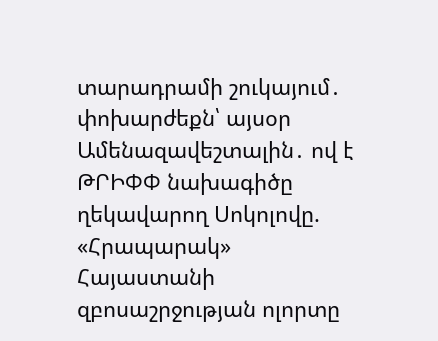տարադրամի շուկայում․ փոխարժեքն՝ այսօր Ամենազավեշտալին․ ով է ԹՐԻՓՓ նախագիծը ղեկավարող Սոկոլովը. «Հրապարակ» Հայաստանի զբոսաշրջության ոլորտը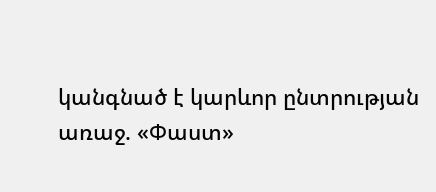կանգնած է կարևոր ընտրության առաջ. «Փաստ»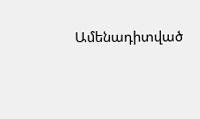Ամենադիտված